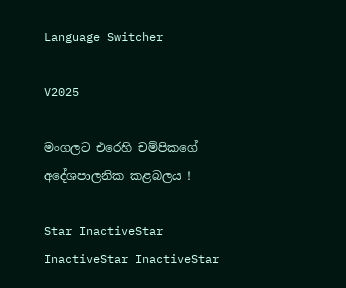Language Switcher

V2025

මංගලට එරෙහි චම්පිකගේ අදේශපාලනික කළබලය !

Star InactiveStar InactiveStar InactiveStar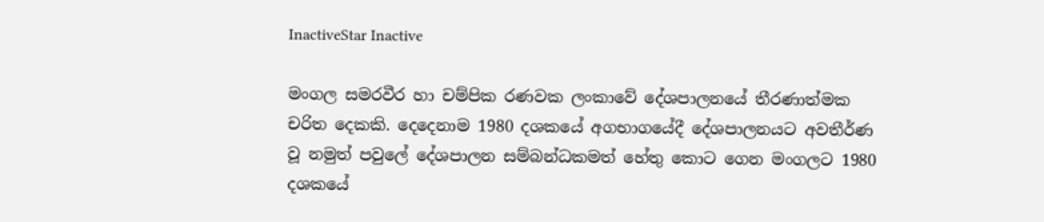InactiveStar Inactive

මංගල සමරවීර හා චම්පික රණවක ලංකාවේ දේශපාලනයේ තීරණාත්මක චරිත දෙකකි. දෙදෙනාම 1980 දශකයේ අගභාගයේදී දේශපාලනයට අවතීර්ණ වූ නමුත් පවුලේ දේශපාලන සම්බන්ධකමත් හේතු කොට ගෙන මංගලට 1980 දශකයේ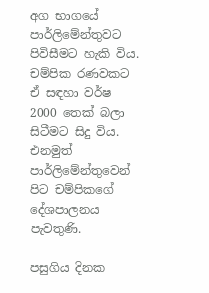අග භාගයේ පාර්ලිමේන්තුවට පිවිසීමට හැකි විය. චම්පික රණවකට ඒ සඳහා වර්ෂ 2000 තෙක් බලා සිටීමට සිදු විය. එනමුත් පාර්ලිමේන්තුවෙන් පිට චම්පිකගේ දේශපාලනය පැවතුණි.

පසුගිය දිනක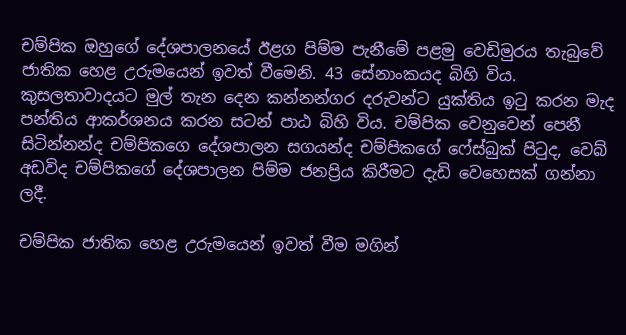චම්පික ඔහුගේ දේශපාලනයේ ඊළග පිම්ම පැනීමේ පළමු වෙඩිමුරය තැබුවේ ජාතික හෙළ උරුමයෙන් ඉවත් වීමෙනි. 43 සේනාංකයද බිහි විය. කුසලතාවාදයට මුල් තැන දෙන කන්නන්ගර දරුවන්ට යුක්තිය ඉටු කරන මැද පන්තිය ආකර්ශනය කරන සටන් පාඨ බිහි විය. චම්පික වෙනුවෙන් පෙනී සිටින්නන්ද චම්පිකගෙ දේශපාලන සගයන්ද චම්පිකගේ ෆේස්බුක් පිටුද, වෙබ් අඩවිද චම්පිකගේ දේශපාලන පිම්ම ජනප්‍රිය කිරීමට දැඩි වෙහෙසක් ගන්නා ලදී.

චම්පික ජාතික හෙළ උරුමයෙන් ඉවත් වීම මගින්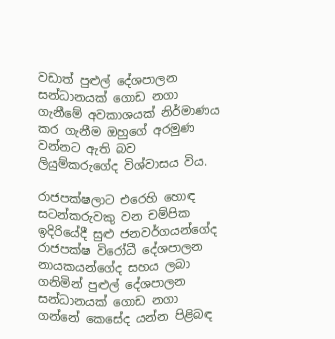වඩාත් පුළුල් දේශපාලන සන්ධානයක් ගොඩ නගා ගැනීමේ අවකාශයක් නිර්මාණය කර ගැනීම ඔහුගේ අරමුණ වන්නට ඇති බව ලියුම්කරුගේද විශ්වාසය විය.

රාජපක්ෂලාට එ‍රෙහි හොඳ සටන්කරුවකු වන චම්පික ඉදිරියේදී සුළු ජනවර්ගයන්ගේද රාජපක්ෂ විරෝධී දේශපාලන නායකයන්ගේද සහය ලබා ගනිමින් පුළුල් දේශපාලන සන්ධානයක් ගොඩ නගා ගන්නේ කෙසේද යන්න පිළිබඳ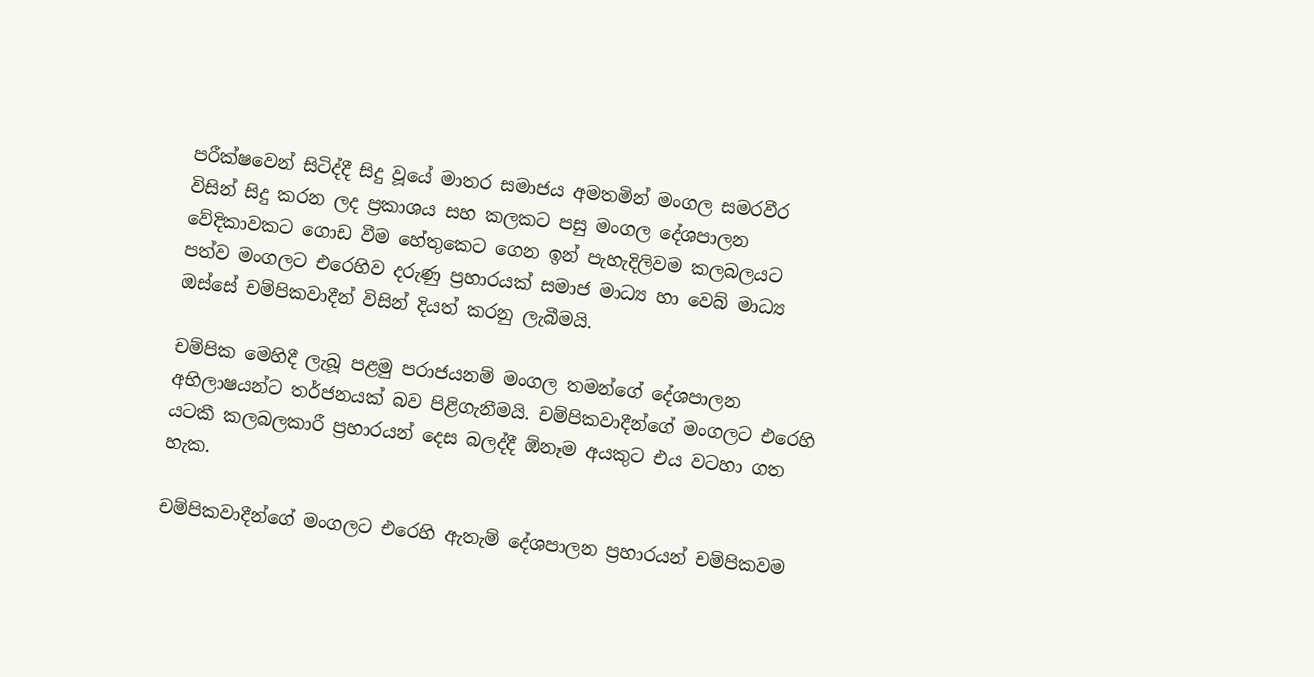පරීක්ෂවෙන් සිටිද්දී සිදු වූයේ මාතර සමාජය අමතමින් මංගල සමරවීර විසින් සිදු කරන ලද ප්‍රකාශය සහ කලකට පසු මංගල දේශපාලන වේදිකාවකට ගොඩ වීම හේතුකෙට ගෙන ඉන් පැහැදිලිවම කලබලයට පත්ව මංගලට එරෙහිව දරුණු ප්‍රහාරයක් සමාජ මාධ්‍ය හා වෙබ් මාධ්‍ය ඔස්සේ චම්පිකවාදීන් විසින් දියත් කරනු ලැබීමයි.

චම්පික මෙහිදී ලැබූ පළමු පරාජයනම් මංගල තමන්ගේ දේශපාලන අභිලාෂයන්ට තර්ජනයක් බව පිළිගැනීමයි. චම්පිකවාදීන්ගේ මංගලට එරෙහි යටකී කලබලකාරී ප්‍රහාරයන් දෙස බලද්දී ඕනෑම අයකුට එය වටහා ගත හැක.

චම්පිකවාදීන්ගේ මංගලට එරෙහි ඇතැම් දේශපාලන ප්‍රහාරයන් චම්පිකවම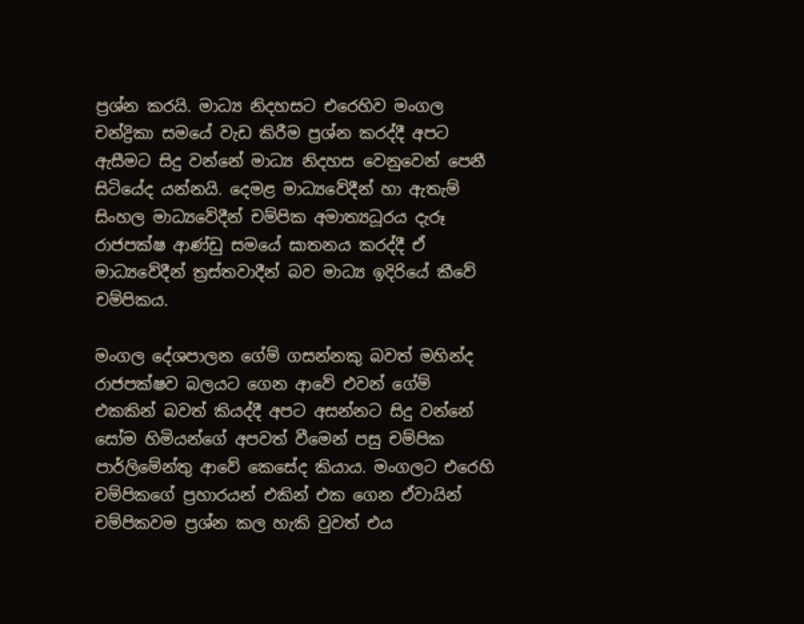ප්‍රශ්න කරයි. මාධ්‍ය නිදහසට එරෙහිව මංගල චන්ද්‍රිකා සමයේ වැඩ කිරීම ප්‍රශ්න කරද්දී අපට ඇසීමට සිදු වන්නේ මාධ්‍ය නිදහස වෙනුවෙන් පෙනී සිටියේද යන්නයි. දෙමළ මාධ්‍යවේදීන් හා ඇතැම් සිංහල මාධ්‍යවේදීන් චම්පික අමාත්‍යධූරය දැරූ රාජපක්ෂ ආණ්ඩු සමයේ ඝාතනය කරද්දී ඒ මාධ්‍යවේදීන් ත්‍රස්තවාදීන් බව මාධ්‍ය ඉදිරියේ කීවේ චම්පිකය.

මංගල දේශපාලන ගේම් ගසන්නකු බවත් මහින්ද රාජපක්ෂව බලයට ගෙන ආවේ එවන් ගේම් එකකින් බවත් කියද්දී අපට අසන්නට සිදු වන්නේ සෝම හිමියන්ගේ අපවත් වීමෙන් පසු චම්පික පාර්ලිමේන්තු ආවේ කෙසේද කියාය. මංගලට එරෙහි චම්පිකගේ ප්‍රහාරයන් ‍එකින් එක ගෙන ඒවායින් චම්පිකවම ප්‍රශ්න කල හැකි වුවත් එය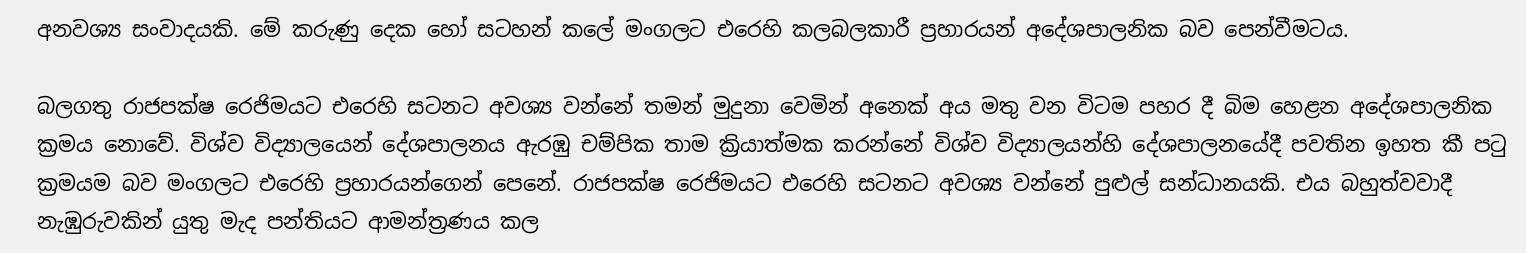අනවශ්‍ය සංවාදයකි. මේ කරුණු දෙක හෝ සටහන් කලේ මංගලට එරෙහි කලබලකාරී ප්‍රහාරයන් අදේශපාලනික බව පෙන්වීමටය.

බලගතු රාජපක්ෂ ‍රෙජිමයට එරෙහි සටනට අවශ්‍ය වන්‍නේ තමන් මුදුනා වෙමින් අනෙක් අය මතු වන විටම පහර දී බිම හෙළන අදේශපාලනික ක්‍රමය නොවේ. විශ්ව විද්‍යාලයෙන් දේශපාලනය ඇරඹු චම්පික තාම ක්‍රියාත්මක කරන්නේ විශ්ව විද්‍යාලයන්හි දේශපාලනයේදී පවතින ඉහත කී පටු ක්‍රමයම බව මංගලට එරෙහි ප්‍රහාරයන්ගෙන් පෙනේ. රාජපක්ෂ රෙජිමයට එරෙහි සටනට අවශ්‍ය වන්නේ පුළුල් සන්ධානයකි. එය බහුත්වවාදී නැඹුරුවකින් යුතු මැද පන්තියට ආමන්ත්‍රණය කල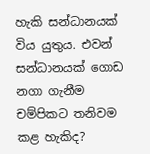හැකි සන්ධානයක් විය යුතුය. එවන් සන්ධානයක් ගොඩ නගා ගැනීම චම්පිකට තනිවම කළ හැකිද?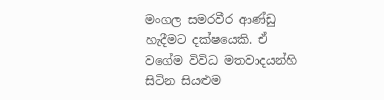මංගල සමරවීර ආණ්ඩු හැදීමට දක්ෂයෙකි. ඒ වගේම විවිධ මතවාදයන්හි සිටින සියළුම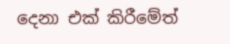දෙනා එක් කිරීමේත්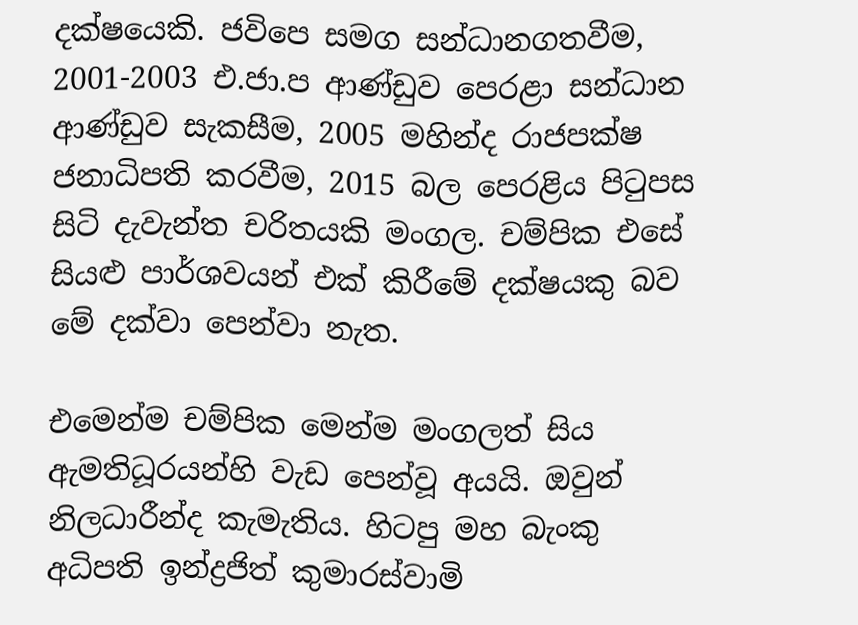දක්ෂයෙකි. ජවිපෙ සමග සන්ධානගතවීම, 2001-2003 එ.ජා.ප ආණ්ඩුව පෙරළා සන්ධාන ආණ්ඩුව සැකසීම, 2005 මහින්ද රාජපක්ෂ ජනාධිපති කරවීම, 2015 බල පෙරළිය පිටුපස සිටි දැවැන්ත චරිතයකි මංගල. චම්පික එසේ සියළු පාර්ශවයන් එක් කිරීමේ දක්ෂයකු බව මේ දක්වා පෙන්වා නැත.

එමෙන්ම චම්පික මෙන්ම මංගලත් සිය ඇමතිධූරයන්හි වැඩ පෙන්වූ අයයි. ඔවුන් නිලධාරීන්ද කැමැතිය. හිටපු මහ බැංකු අධිපති ඉන්ද්‍රජිත් කුමාරස්වාමි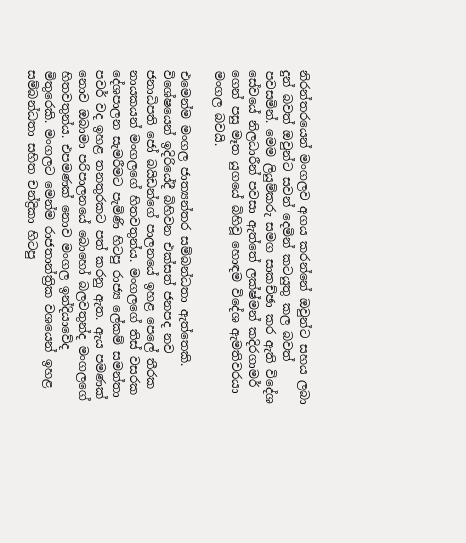නිරන්තරයෙන් මංගලව අගය කරන්නේ ඔවුන්ට සහය ලබා දුන් බවත් ඔවුන්ට සවන් දෙමින් කටයුතු කල බවත් පවසමින්. මෙම ලියුම්කරු සමග සාකච්ඡා කර ඇති විදේශ සේවයේ නිලධාරීන් පවසා ඇත්තේ ලක්ෂ්මන් කදිරගාමර් ගෙන් පසු මෑත යුගයේ බිහිවූ හොඳම විදේශ ඇමතිවරයා මංගල බවයි.

එමෙන්ම මංගල ජාත්‍යන්තර සම්බන්ධතා ඇත්තෙකි. විශේෂයෙන් ඉදිරියේදී බිහිවන එක්සත් ජනපද නව ජනාධිපති ජෝ බයිඩන්ගේ පාලනයේ ඉහළ පෙලේ තීරක නායකයන් මංගලගේ හිතවතුන්ය. මංගලගේ තිස් වසරක දේශපාලන සැමරීමට පැමිණි හිටපු රාජ්‍ය ලේකම් සමන්තා පවර් වද ඉහළ තනතුරකට පත් කරනු ඇත. ඇය පමණක් නොව ඔබාමා පරිපාලනයේ බොහෝ බලවතුන්ද මංගලගේ හිතවතුන්ය. එපමණක් නොව මංගල ඉන්දියාවේද මිතුරෙකි. මංගලට මෙන්ම රාජතාන්ත්‍රික වශයෙන් ඉහළ සම්බන්ධතා සහිත චන්ද්‍රිකා හිටපු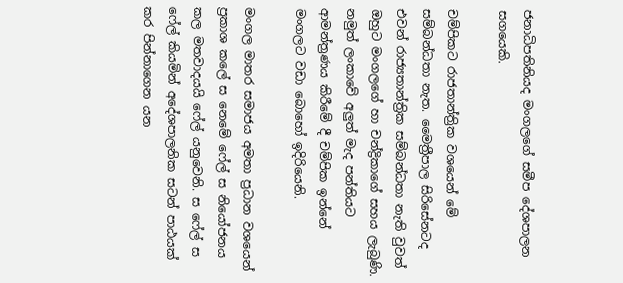ජනාධිපතිනියද මංගලගේ සමීප ‍දේශපාලන සගයෙකි.

චම්පිකට රාජතාන්ත්‍රික වශයෙන් මේ සම්බන්ධතා නැත. මෛත්‍රීපාල සිරිසේනටද එවන් රාජ්‍යතාන්ත්‍රික සම්බන්ධතා නැති වුවත් ඔහුට මංගලගේ හා චන්ද්‍රිකාගේ සහය ලැබුණි. නමුත් ලංකාවේ අලුත් මැද පන්තියට ආමන්ත්‍රණය කිරීමේ දී චම්පික ඉන්නේ මංගලට වඩා බොහෝ ඉදිරියෙනි.

මංගල මාතර සමාජය අමතා ප්‍රධාන වශයෙන් ප්‍රකාශ කලේ ස නෙමේ ෆේල් ස නියෝජනය කල මතවාදයයි ෆේල් යනුවෙනි. ස ෆේල් ස ෆේල් කියමින් අදේශපාලනික සටන් පාඨයක් කර පින්නාගෙන යන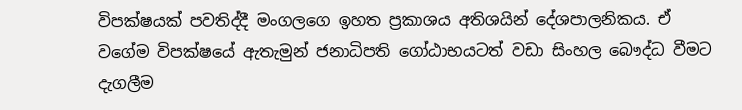විපක්ෂයක් පවතිද්දී මංගලගෙ ඉහත ප්‍රකාශය අතිශයින් දේශපාලනිකය. ඒ වගේම විපක්ෂයේ ඇතැමුන් ජනාධිපති ගෝඨාභයටත් වඩා සිංහල බෞද්ධ වීමට දැගලීම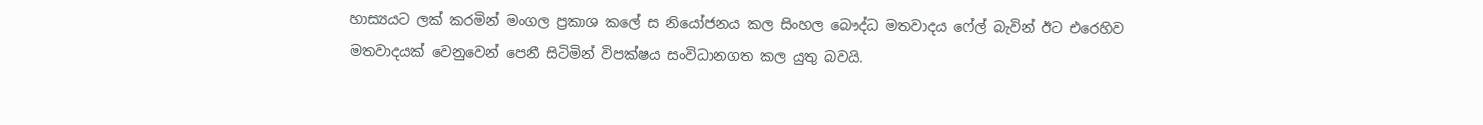හාස්‍යයට ලක් කරමින් මංගල ප්‍රකාශ කලේ ස නියෝජනය කල සිංහල බෞද්ධ මතවාදය ෆේල් බැවින් ඊට එරෙහිව මතවාදයක් වෙනුවෙන් පෙනී සිටිමින් විපක්ෂය සංවිධානගත කල යුතු බවයි.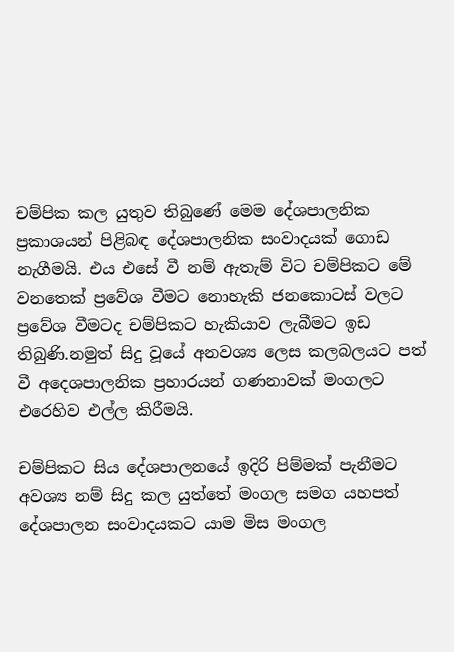චම්පික කල යුතුව තිබුණේ මෙම දේශපාලනික ප්‍රකාශයන් පිළිබඳ දේශපාලනික සංවාදයක් ගොඩ නැගීමයි. එය එසේ වී නම් ඇතැම් විට චම්පිකට මේ වනතෙක් ප්‍රවේශ වීමට නොහැකි ජනකොටස් වලට ප්‍රවේශ වීමටද චම්පිකට හැකියාව ලැබීමට ඉඩ තිබුණි.නමුත් සිදු වූයේ අනවශ්‍ය ලෙස කලබලයට පත් වී අදෙශපාලනික ප්‍රහාරයන් ගණනාවක් මංගලට එරෙහිව එල්ල කිරීමයි.

චම්පිකට සිය දේශපාලනයේ ඉදිරි පිම්මක් පැනීමට අවශ්‍ය නම් සිදු කල යුත්තේ මංගල සමග යහපත් දේශපාලන සංවාදයකට යාම මිස මංගල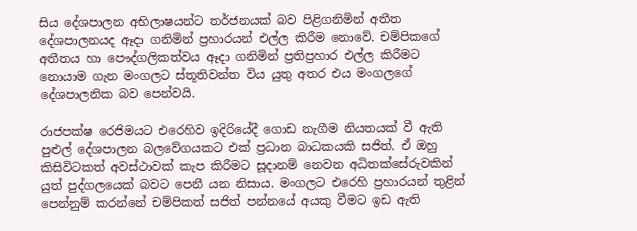සිය දේශපාලන අභිලාෂයන්ට තර්ජනයක් බව පිළිගනිමින් අතීත දේශපාලනයද ඈදා ගනිමින් ප්‍රහාරයන් එල්ල කිරීම නොවේ. චම්පිකගේ අතීතය හා පෞද්ගලිකත්වය ඈදා ගනිමින් ප්‍රතිප්‍රහාර එල්ල කිරීමට නොයාම ගැන මංගලට ස්තූතිවන්ත විය යුතු අතර එය මංගලගේ දේශපාලනික බව පෙන්වයි.

රාජපක්ෂ රෙජිමයට එරෙහිව ඉදිරියේදී ගොඩ නැගීම නියතයක් වී ඇති පුළුල් දේශපාලන බලවේගයකට එක් ප්‍රධාන බාධකයකි සජිත්. ඒ ඔහු කිසිවිටකත් අවස්ථාවක් කැප කිරීමට සූදානම් නෙවන අධිතක්සේරුවකින් යුත් පුද්ගලයෙක් බවට පෙනී යන නිසාය. මංගලට එරෙහි ප්‍රහාරයන් තුළින් පෙන්නුම් කරන්නේ චම්පිකත් සජිත් පන්නයේ අයකු වීමට ඉඩ ඇති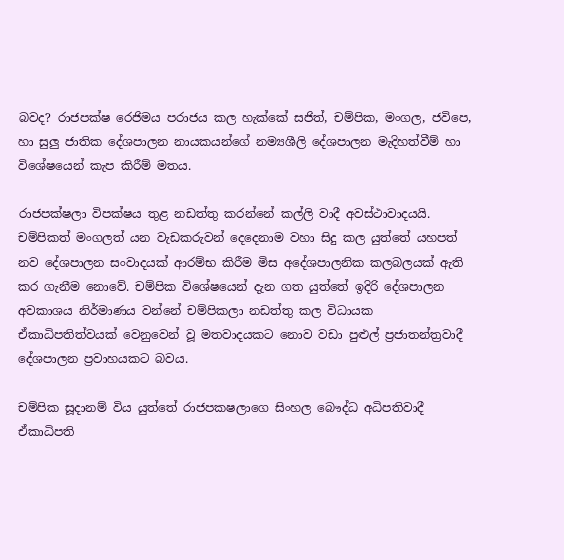බවද? රාජපක්ෂ රෙජිමය පරාජය කල හැක්කේ සජිත්, චම්පික, මංගල, ජවිපෙ, හා සුලු ජාතික දේශපාලන නායකයන්ගේ නම්‍යශීලි දේශපාලන මැදිහත්වීම් හා විශේෂයෙන් කැප කිරීම් මතය.

රාජපක්ෂලා විපක්ෂය තුළ නඩත්තු කරන්නේ කල්ලි වාදී අවස්ථාවාදයයි. චම්පිකත් මංගලත් යන වැඩකරුවන් දෙදෙනාම වහා සිදු කල යුත්තේ යහපත් නව දේශපාලන සංවාදයක් ආරම්භ කිරීම මිස අදේශපාලනික කලබලයක් ඇති කර ගැනීම නොවේ. චම්පික විශේෂයෙන් දැන ගත යුත්තේ ඉදිරි දේශපාලන අවකාශය නිර්මාණය වන්නේ චම්පිකලා නඩත්තු කල විධායක ඒකාධිපතිත්වයක් වෙනුවෙන් වූ මතවාදයකට නොව වඩා පුළුල් ප්‍රජාතන්ත්‍රවාදී දේශපාලන ප්‍රවාහයකට බවය.

චම්පික සූදානම් විය යුත්තේ රාජපකෂලාගෙ සිංහල බෞද්ධ අධිපතිවාදී ඒකාධිපති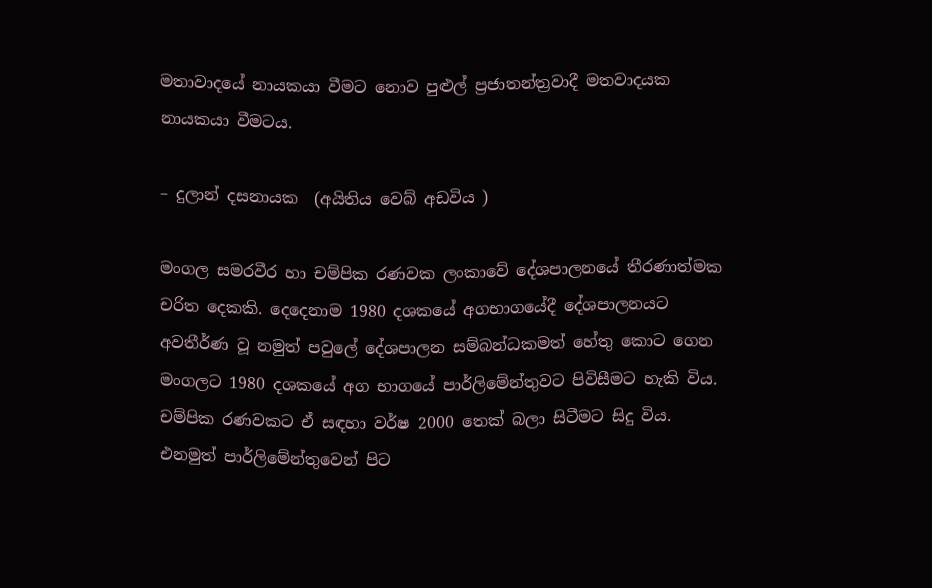මතාවාදයේ නායකයා වීමට නොව පුළුල් ප්‍රජාතන්ත්‍රවාදී මතවාදයක නායකයා වීමටය.

– දුලාන් දසනායක  (අයිතිය වෙබ් අඩවිය )

මංගල සමරවීර හා චම්පික රණවක ලංකාවේ දේශපාලනයේ තීරණාත්මක චරිත දෙකකි. දෙදෙනාම 1980 දශකයේ අගභාගයේදී දේශපාලනයට අවතීර්ණ වූ නමුත් පවුලේ දේශපාලන සම්බන්ධකමත් හේතු කොට ගෙන මංගලට 1980 දශකයේ අග භාගයේ පාර්ලිමේන්තුවට පිවිසීමට හැකි විය. චම්පික රණවකට ඒ සඳහා වර්ෂ 2000 තෙක් බලා සිටීමට සිදු විය. එනමුත් පාර්ලිමේන්තුවෙන් පිට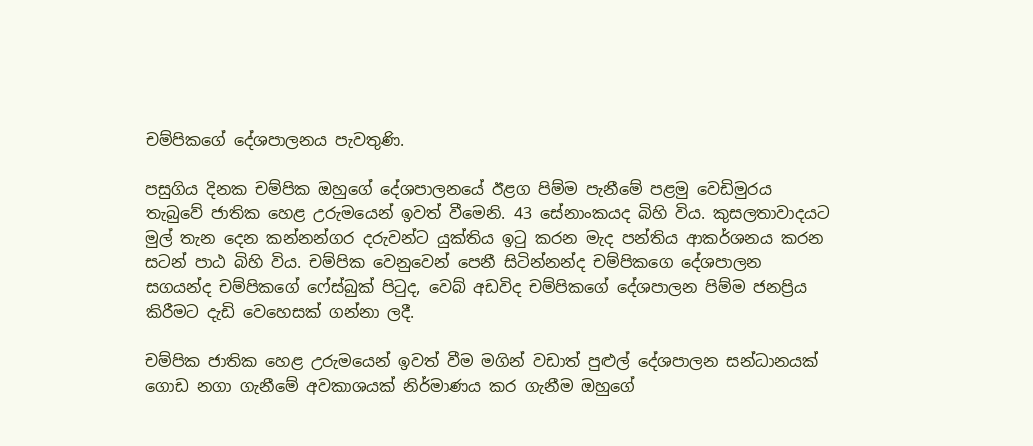චම්පිකගේ දේශපාලනය පැවතුණි.

පසුගිය දිනක චම්පික ඔහුගේ දේශපාලනයේ ඊළග පිම්ම පැනීමේ පළමු වෙඩිමුරය තැබුවේ ජාතික හෙළ උරුමයෙන් ඉවත් වීමෙනි. 43 සේනාංකයද බිහි විය. කුසලතාවාදයට මුල් තැන දෙන කන්නන්ගර දරුවන්ට යුක්තිය ඉටු කරන මැද පන්තිය ආකර්ශනය කරන සටන් පාඨ බිහි විය. චම්පික වෙනුවෙන් පෙනී සිටින්නන්ද චම්පිකගෙ දේශපාලන සගයන්ද චම්පිකගේ ෆේස්බුක් පිටුද, වෙබ් අඩවිද චම්පිකගේ දේශපාලන පිම්ම ජනප්‍රිය කිරීමට දැඩි වෙහෙසක් ගන්නා ලදී.

චම්පික ජාතික හෙළ උරුමයෙන් ඉවත් වීම මගින් වඩාත් පුළුල් දේශපාලන සන්ධානයක් ගොඩ නගා ගැනීමේ අවකාශයක් නිර්මාණය කර ගැනීම ඔහුගේ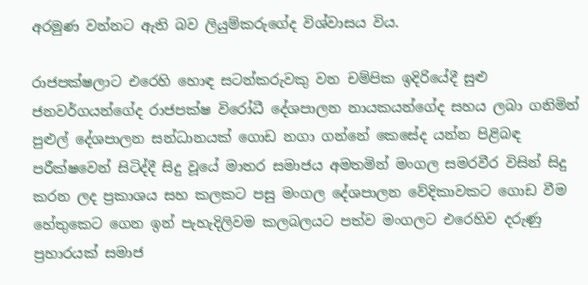අරමුණ වන්නට ඇති බව ලියුම්කරුගේද විශ්වාසය විය.

රාජපක්ෂලාට එ‍රෙහි හොඳ සටන්කරුවකු වන චම්පික ඉදිරියේදී සුළු ජනවර්ගයන්ගේද රාජපක්ෂ විරෝධී දේශපාලන නායකයන්ගේද සහය ලබා ගනිමින් පුළුල් දේශපාලන සන්ධානයක් ගොඩ නගා ගන්නේ කෙසේද යන්න පිළිබඳ පරීක්ෂවෙන් සිටිද්දී සිදු වූයේ මාතර සමාජය අමතමින් මංගල සමරවීර විසින් සිදු කරන ලද ප්‍රකාශය සහ කලකට පසු මංගල දේශපාලන වේදිකාවකට ගොඩ වීම හේතුකෙට ගෙන ඉන් පැහැදිලිවම කලබලයට පත්ව මංගලට එරෙහිව දරුණු ප්‍රහාරයක් සමාජ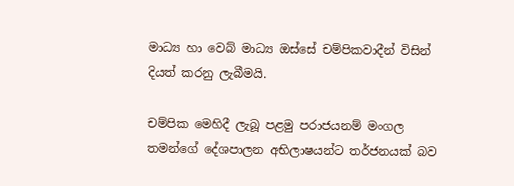මාධ්‍ය හා වෙබ් මාධ්‍ය ඔස්සේ චම්පිකවාදීන් විසින් දියත් කරනු ලැබීමයි.

චම්පික මෙහිදී ලැබූ පළමු පරාජයනම් මංගල තමන්ගේ දේශපාලන අභිලාෂයන්ට තර්ජනයක් බව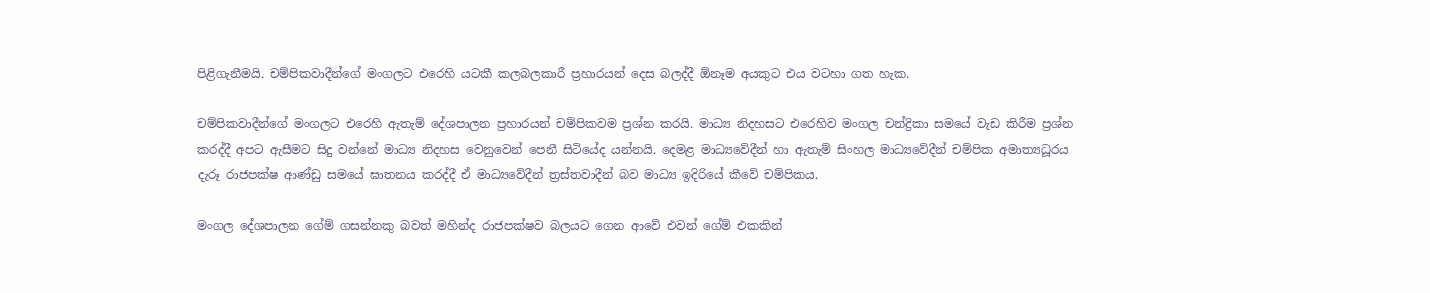පිළිගැනීමයි. චම්පිකවාදීන්ගේ මංගලට එරෙහි යටකී කලබලකාරී ප්‍රහාරයන් දෙස බලද්දී ඕනෑම අයකුට එය වටහා ගත හැක.

චම්පිකවාදීන්ගේ මංගලට එරෙහි ඇතැම් දේශපාලන ප්‍රහාරයන් චම්පිකවම ප්‍රශ්න කරයි. මාධ්‍ය නිදහසට එරෙහිව මංගල චන්ද්‍රිකා සමයේ වැඩ කිරීම ප්‍රශ්න කරද්දී අපට ඇසීමට සිදු වන්නේ මාධ්‍ය නිදහස වෙනුවෙන් පෙනී සිටියේද යන්නයි. දෙමළ මාධ්‍යවේදීන් හා ඇතැම් සිංහල මාධ්‍යවේදීන් චම්පික අමාත්‍යධූරය දැරූ රාජපක්ෂ ආණ්ඩු සමයේ ඝාතනය කරද්දී ඒ මාධ්‍යවේදීන් ත්‍රස්තවාදීන් බව මාධ්‍ය ඉදිරියේ කීවේ චම්පිකය.

මංගල දේශපාලන ගේම් ගසන්නකු බවත් මහින්ද රාජපක්ෂව බලයට ගෙන ආවේ එවන් ගේම් එකකින්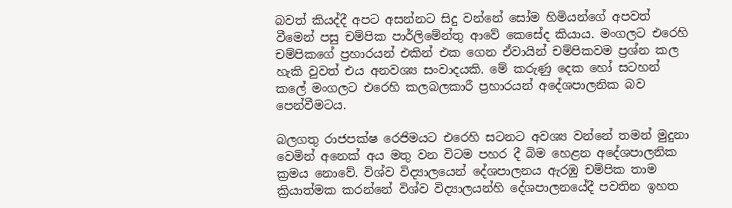බවත් කියද්දී අපට අසන්නට සිදු වන්නේ සෝම හිමියන්ගේ අපවත් වීමෙන් පසු චම්පික පාර්ලිමේන්තු ආවේ කෙසේද කියාය. මංගලට එරෙහි චම්පිකගේ ප්‍රහාරයන් ‍එකින් එක ගෙන ඒවායින් චම්පිකවම ප්‍රශ්න කල හැකි වුවත් එය අනවශ්‍ය සංවාදයකි. මේ කරුණු දෙක හෝ සටහන් කලේ මංගලට එරෙහි කලබලකාරී ප්‍රහාරයන් අදේශපාලනික බව පෙන්වීමටය.

බලගතු රාජපක්ෂ ‍රෙජිමයට එරෙහි සටනට අවශ්‍ය වන්‍නේ තමන් මුදුනා වෙමින් අනෙක් අය මතු වන විටම පහර දී බිම හෙළන අදේශපාලනික ක්‍රමය නොවේ. විශ්ව විද්‍යාලයෙන් දේශපාලනය ඇරඹු චම්පික තාම ක්‍රියාත්මක කරන්නේ විශ්ව විද්‍යාලයන්හි දේශපාලනයේදී පවතින ඉහත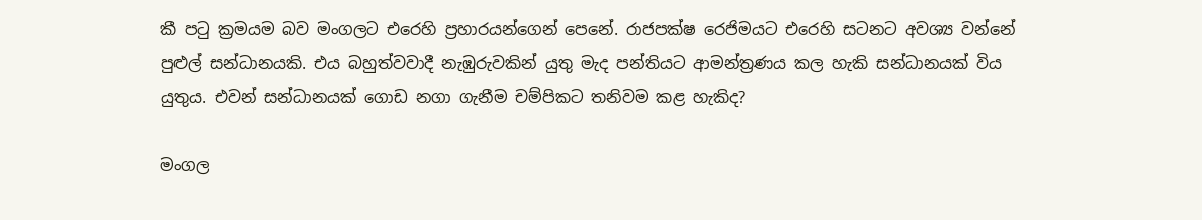කී පටු ක්‍රමයම බව මංගලට එරෙහි ප්‍රහාරයන්ගෙන් පෙනේ. රාජපක්ෂ රෙජිමයට එරෙහි සටනට අවශ්‍ය වන්නේ පුළුල් සන්ධානයකි. එය බහුත්වවාදී නැඹුරුවකින් යුතු මැද පන්තියට ආමන්ත්‍රණය කල හැකි සන්ධානයක් විය යුතුය. එවන් සන්ධානයක් ගොඩ නගා ගැනීම චම්පිකට තනිවම කළ හැකිද?

මංගල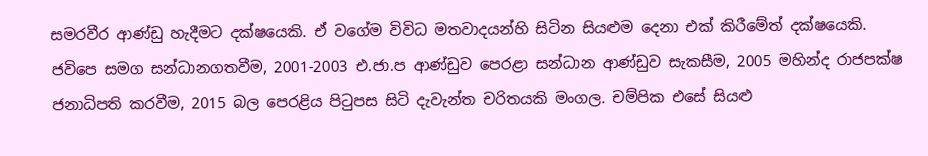සමරවීර ආණ්ඩු හැදීමට දක්ෂයෙකි. ඒ වගේම විවිධ මතවාදයන්හි සිටින සියළුම දෙනා එක් කිරීමේත් දක්ෂයෙකි. ජවිපෙ සමග සන්ධානගතවීම, 2001-2003 එ.ජා.ප ආණ්ඩුව පෙරළා සන්ධාන ආණ්ඩුව සැකසීම, 2005 මහින්ද රාජපක්ෂ ජනාධිපති කරවීම, 2015 බල පෙරළිය පිටුපස සිටි දැවැන්ත චරිතයකි මංගල. චම්පික එසේ සියළු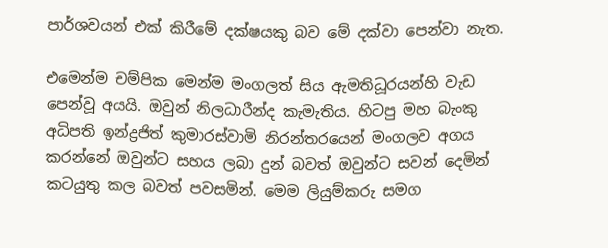පාර්ශවයන් එක් කිරීමේ දක්ෂයකු බව මේ දක්වා පෙන්වා නැත.

එමෙන්ම චම්පික මෙන්ම මංගලත් සිය ඇමතිධූරයන්හි වැඩ පෙන්වූ අයයි. ඔවුන් නිලධාරීන්ද කැමැතිය. හිටපු මහ බැංකු අධිපති ඉන්ද්‍රජිත් කුමාරස්වාමි නිරන්තරයෙන් මංගලව අගය කරන්නේ ඔවුන්ට සහය ලබා දුන් බවත් ඔවුන්ට සවන් දෙමින් කටයුතු කල බවත් පවසමින්. මෙම ලියුම්කරු සමග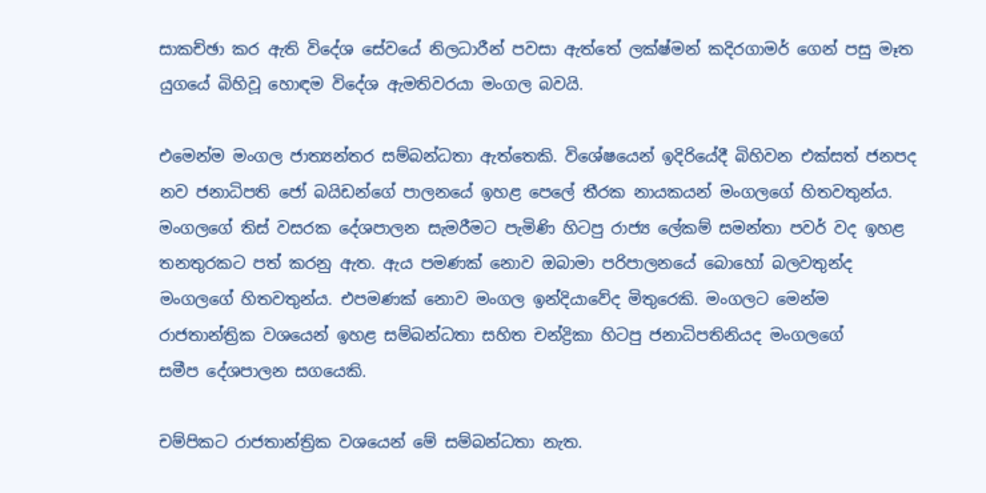සාකච්ඡා කර ඇති විදේශ සේවයේ නිලධාරීන් පවසා ඇත්තේ ලක්ෂ්මන් කදිරගාමර් ගෙන් පසු මෑත යුගයේ බිහිවූ හොඳම විදේශ ඇමතිවරයා මංගල බවයි.

එමෙන්ම මංගල ජාත්‍යන්තර සම්බන්ධතා ඇත්තෙකි. විශේෂයෙන් ඉදිරියේදී බිහිවන එක්සත් ජනපද නව ජනාධිපති ජෝ බයිඩන්ගේ පාලනයේ ඉහළ පෙලේ තීරක නායකයන් මංගලගේ හිතවතුන්ය. මංගලගේ තිස් වසරක දේශපාලන සැමරීමට පැමිණි හිටපු රාජ්‍ය ලේකම් සමන්තා පවර් වද ඉහළ තනතුරකට පත් කරනු ඇත. ඇය පමණක් නොව ඔබාමා පරිපාලනයේ බොහෝ බලවතුන්ද මංගලගේ හිතවතුන්ය. එපමණක් නොව මංගල ඉන්දියාවේද මිතුරෙකි. මංගලට මෙන්ම රාජතාන්ත්‍රික වශයෙන් ඉහළ සම්බන්ධතා සහිත චන්ද්‍රිකා හිටපු ජනාධිපතිනියද මංගලගේ සමීප ‍දේශපාලන සගයෙකි.

චම්පිකට රාජතාන්ත්‍රික වශයෙන් මේ සම්බන්ධතා නැත.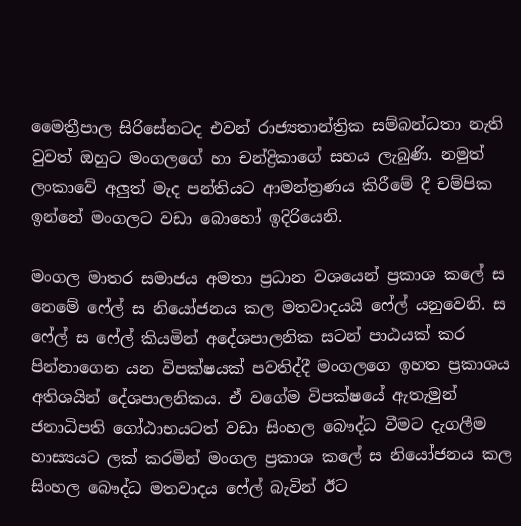මෛත්‍රීපාල සිරිසේනටද එවන් රාජ්‍යතාන්ත්‍රික සම්බන්ධතා නැති වුවත් ඔහුට මංගලගේ හා චන්ද්‍රිකාගේ සහය ලැබුණි. නමුත් ලංකාවේ අලුත් මැද පන්තියට ආමන්ත්‍රණය කිරීමේ දී චම්පික ඉන්නේ මංගලට වඩා බොහෝ ඉදිරියෙනි.

මංගල මාතර සමාජය අමතා ප්‍රධාන වශයෙන් ප්‍රකාශ කලේ ස නෙමේ ෆේල් ස නියෝජනය කල මතවාදයයි ෆේල් යනුවෙනි. ස ෆේල් ස ෆේල් කියමින් අදේශපාලනික සටන් පාඨයක් කර පින්නාගෙන යන විපක්ෂයක් පවතිද්දී මංගලගෙ ඉහත ප්‍රකාශය අතිශයින් දේශපාලනිකය. ඒ වගේම විපක්ෂයේ ඇතැමුන් ජනාධිපති ගෝඨාභයටත් වඩා සිංහල බෞද්ධ වීමට දැගලීම හාස්‍යයට ලක් කරමින් මංගල ප්‍රකාශ කලේ ස නියෝජනය කල සිංහල බෞද්ධ මතවාදය ෆේල් බැවින් ඊට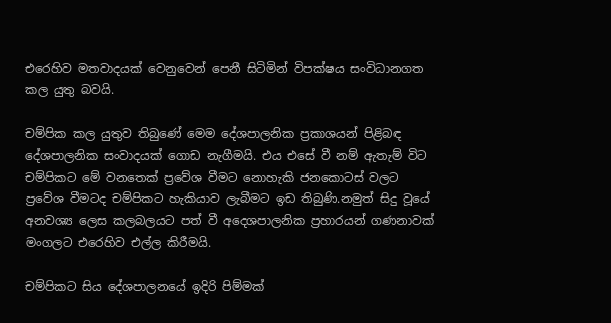එරෙහිව මතවාදයක් වෙනුවෙන් පෙනී සිටිමින් විපක්ෂය සංවිධානගත කල යුතු බවයි.

චම්පික කල යුතුව තිබුණේ මෙම දේශපාලනික ප්‍රකාශයන් පිළිබඳ දේශපාලනික සංවාදයක් ගොඩ නැගීමයි. එය එසේ වී නම් ඇතැම් විට චම්පිකට මේ වනතෙක් ප්‍රවේශ වීමට නොහැකි ජනකොටස් වලට ප්‍රවේශ වීමටද චම්පිකට හැකියාව ලැබීමට ඉඩ තිබුණි.නමුත් සිදු වූයේ අනවශ්‍ය ලෙස කලබලයට පත් වී අදෙශපාලනික ප්‍රහාරයන් ගණනාවක් මංගලට එරෙහිව එල්ල කිරීමයි.

චම්පිකට සිය දේශපාලනයේ ඉදිරි පිම්මක්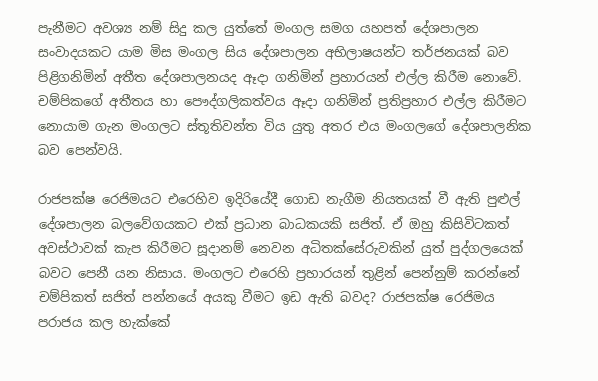පැනීමට අවශ්‍ය නම් සිදු කල යුත්තේ මංගල සමග යහපත් දේශපාලන සංවාදයකට යාම මිස මංගල සිය දේශපාලන අභිලාෂයන්ට තර්ජනයක් බව පිළිගනිමින් අතීත දේශපාලනයද ඈදා ගනිමින් ප්‍රහාරයන් එල්ල කිරීම නොවේ. චම්පිකගේ අතීතය හා පෞද්ගලිකත්වය ඈදා ගනිමින් ප්‍රතිප්‍රහාර එල්ල කිරීමට නොයාම ගැන මංගලට ස්තූතිවන්ත විය යුතු අතර එය මංගලගේ දේශපාලනික බව පෙන්වයි.

රාජපක්ෂ රෙජිමයට එරෙහිව ඉදිරියේදී ගොඩ නැගීම නියතයක් වී ඇති පුළුල් දේශපාලන බලවේගයකට එක් ප්‍රධාන බාධකයකි සජිත්. ඒ ඔහු කිසිවිටකත් අවස්ථාවක් කැප කිරීමට සූදානම් නෙවන අධිතක්සේරුවකින් යුත් පුද්ගලයෙක් බවට පෙනී යන නිසාය. මංගලට එරෙහි ප්‍රහාරයන් තුළින් පෙන්නුම් කරන්නේ චම්පිකත් සජිත් පන්නයේ අයකු වීමට ඉඩ ඇති බවද? රාජපක්ෂ රෙජිමය පරාජය කල හැක්කේ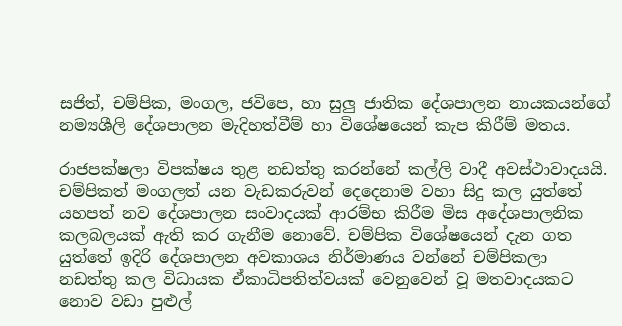සජිත්, චම්පික, මංගල, ජවිපෙ, හා සුලු ජාතික දේශපාලන නායකයන්ගේ නම්‍යශීලි දේශපාලන මැදිහත්වීම් හා විශේෂයෙන් කැප කිරීම් මතය.

රාජපක්ෂලා විපක්ෂය තුළ නඩත්තු කරන්නේ කල්ලි වාදී අවස්ථාවාදයයි. චම්පිකත් මංගලත් යන වැඩකරුවන් දෙදෙනාම වහා සිදු කල යුත්තේ යහපත් නව දේශපාලන සංවාදයක් ආරම්භ කිරීම මිස අදේශපාලනික කලබලයක් ඇති කර ගැනීම නොවේ. චම්පික විශේෂයෙන් දැන ගත යුත්තේ ඉදිරි දේශපාලන අවකාශය නිර්මාණය වන්නේ චම්පිකලා නඩත්තු කල විධායක ඒකාධිපතිත්වයක් වෙනුවෙන් වූ මතවාදයකට නොව වඩා පුළුල්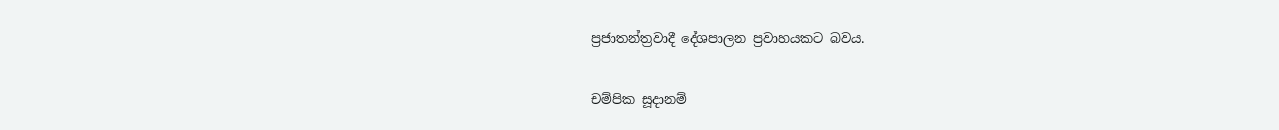ප්‍රජාතන්ත්‍රවාදී දේශපාලන ප්‍රවාහයකට බවය.

චම්පික සූදානම්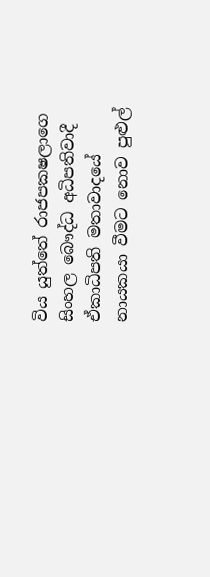විය යුත්තේ රාජපකෂලාගෙ සිංහල බෞද්ධ අධිපතිවාදී ඒකාධිපති මතාවාදයේ නායකයා වීමට නොව පුළුල්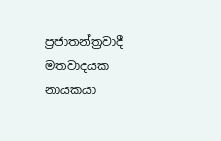ප්‍රජාතන්ත්‍රවාදී මතවාදයක නායකයා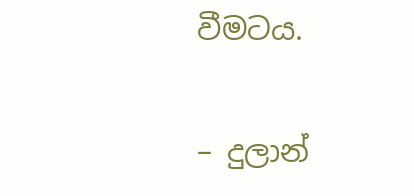වීමටය.

– දුලාන්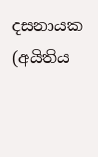දසනායක  (අයිතිය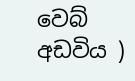වෙබ් අඩවිය )